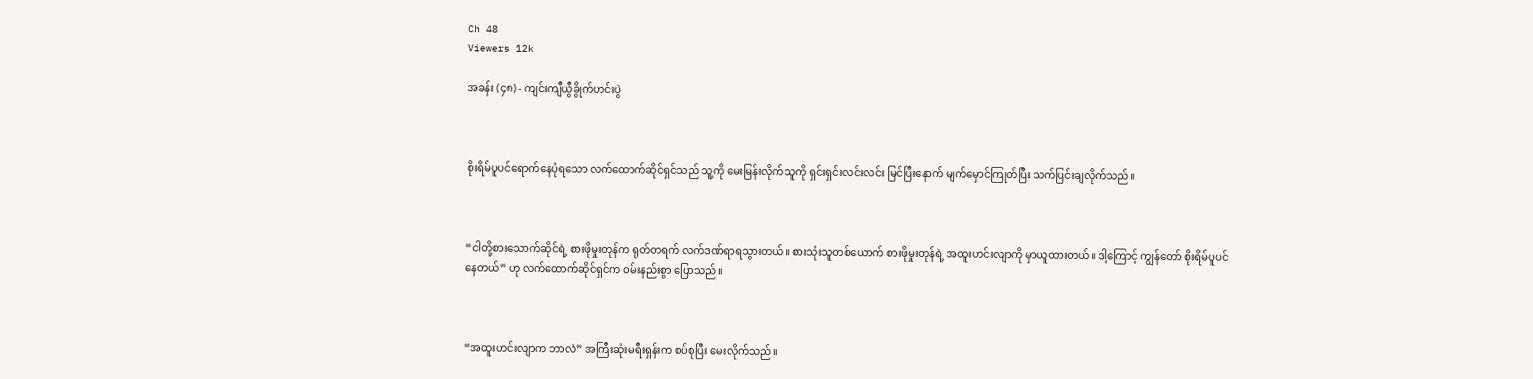Ch 48
Viewers 12k

အခန်း (၄၈) - ကျင်းကျီယွီခွိုက်ဟင်းပွဲ



စိုးရိမ်ပူပင်ရောက်နေပုံရသော လက်ထောက်ဆိုင်ရှင်သည် သူ့ကို မေးမြန်းလိုက်သူကို ရှင်းရှင်းလင်းလင်း မြင်ပြီးနောက် မျက်မှောင်ကြုတ်ပြီး သက်ပြင်းချလိုက်သည်။



“ငါတို့စားသောက်ဆိုင်ရဲ့ စားဖိုမှုးတုန်က ရုတ်တရက် လက်ဒဏ်ရာရသွားတယ်။ စားသုံးသူတစ်ယောက် စားဖိုမှုးတုန်ရဲ့ အထူးဟင်းလျာကို မှာယူထားတယ်။ ဒါ့ကြောင့် ကျွန်တော် စိုးရိမ်ပူပင်နေတယ်” ဟု လက်ထောက်ဆိုင်ရှင်က ဝမ်းနည်းစွာ ပြောသည်။



“အထူးဟင်းလျာက ဘာလဲ” အကြီးဆုံးမရီးရှန်းက စပ်စုပြီး မေးလိုက်သည်။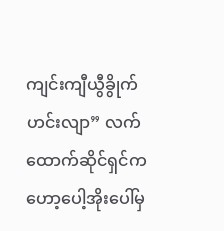ကျင်းကျီယွီခွိုက်ဟင်းလျာ” လက်ထောက်ဆိုင်ရှင်က ဟော့ပေါ့အိုးပေါ်မှ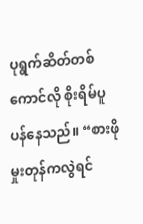ပုရွက်ဆိတ်တစ်ကောင်လို စိုးရိမ်ပူပန်နေသည်။ “စားဖိုမှုးတုန်ကလွဲရင်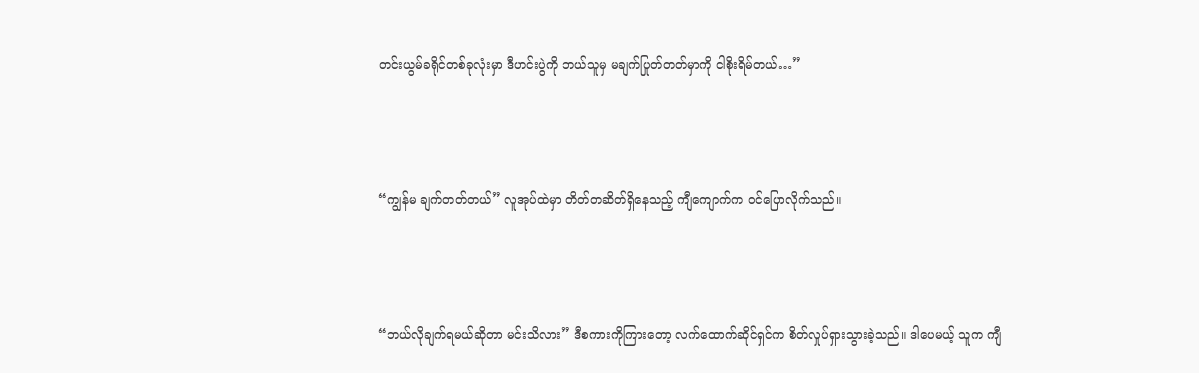တင်းယွမ်ခရိုင်တစ်ခုလုံးမှာ ဒီဟင်းပွဲကို ဘယ်သူမှ မချက်ပြုတ်တတ်မှာကို ငါစိုးရိမ်တယ်…”



“ကျွန်မ ချက်တတ်တယ်” လူအုပ်ထဲမှာ တိတ်တဆိတ်ရှိနေသည့် ကျီကျောက်က ဝင်ပြောလိုက်သည်။



“ဘယ်လိုချက်ရမယ်ဆိုတာ မင်းသိလား” ဒီစကားကိုကြားတော့ လက်ထောက်ဆိုင်ရှင်က စိတ်လှုပ်ရှားသွားခဲ့သည်။ ဒါပေမယ့် သူက ကျီ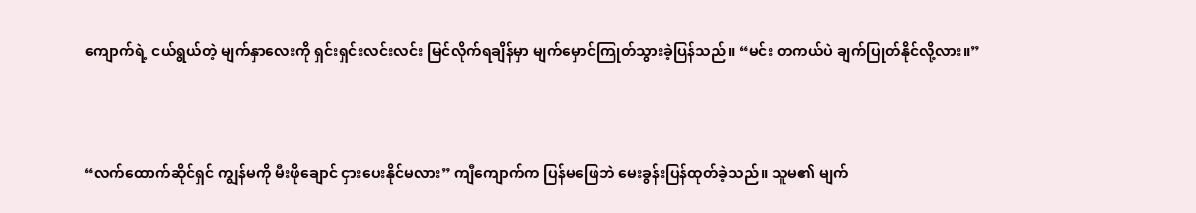ကျောက်ရဲ့ ငယ်ရွယ်တဲ့ မျက်နှာလေးကို ရှင်းရှင်းလင်းလင်း မြင်လိုက်ရချိန်မှာ မျက်မှောင်ကြုတ်သွားခဲ့ပြန်သည်။ “မင်း တကယ်ပဲ ချက်ပြုတ်နိုင်လို့လား။”



“လက်ထောက်ဆိုင်ရှင် ကျွန်မကို မီးဖိုချောင် ငှားပေးနိုင်မလား” ကျီကျောက်က ပြန်မဖြေဘဲ မေးခွန်းပြန်ထုတ်ခဲ့သည်။ သူမ၏ မျက်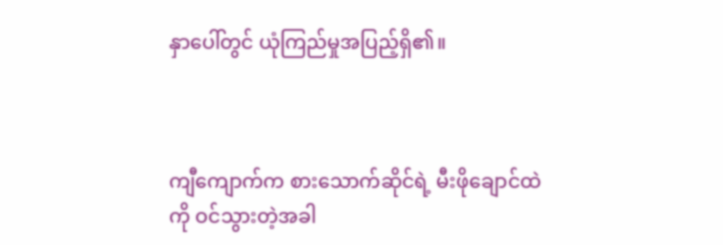နှာပေါ်တွင် ယုံကြည်မှုအပြည့်ရှိ၏။



ကျီကျောက်က စားသောက်ဆိုင်ရဲ့ မီးဖိုချောင်ထဲကို ဝင်သွားတဲ့အခါ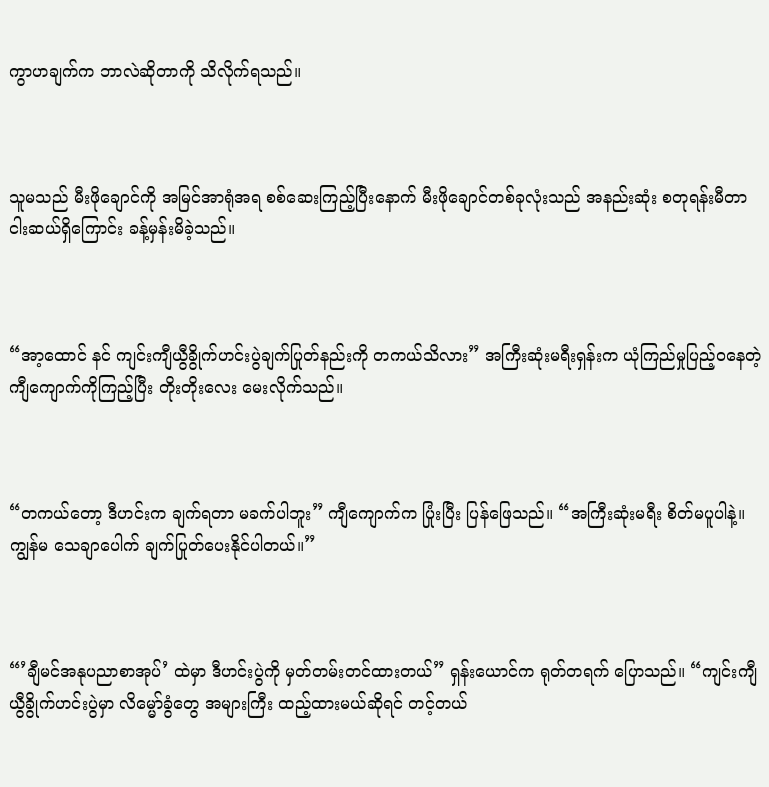ကွာဟချက်က ဘာလဲဆိုတာကို သိလိုက်ရသည်။



သူမသည် မီးဖိုချောင်ကို အမြင်အာရုံအရ စစ်ဆေးကြည့်ပြီးနောက် မီးဖိုချောင်တစ်ခုလုံးသည် အနည်းဆုံး စတုရန်းမီတာ ငါးဆယ်ရှိကြောင်း ခန့်မှန်းမိခဲ့သည်။



“အာ့ထောင် နင် ကျင်းကျီယွီခွိုက်ဟင်းပွဲချက်ပြုတ်နည်းကို တကယ်သိလား” အကြီးဆုံးမရီးရှန်းက ယုံကြည်မှုပြည့်ဝနေတဲ့ ကျီကျောက်ကိုကြည့်ပြီး တိုးတိုးလေး မေးလိုက်သည်။



“တကယ်တော့ ဒီဟင်းက ချက်ရတာ မခက်ပါဘူး” ကျီကျောက်က ပြုံးပြီး ပြန်ဖြေသည်။ “အကြီးဆုံးမရီး စိတ်မပူပါနဲ့။ ကျွန်မ သေချာပေါက် ချက်ပြုတ်ပေးနိုင်ပါတယ်။”



“’ချီမင်အနုပညာစာအုပ်’ ထဲမှာ ဒီဟင်းပွဲကို မှတ်တမ်းတင်ထားတယ်” ရှန်းယောင်က ရုတ်တရက် ပြောသည်။ “ကျင်းကျီယွီခွိုက်ဟင်းပွဲမှာ လိမ္မော်ခွံတွေ အများကြီး ထည့်ထားမယ်ဆိုရင် တင့်တယ်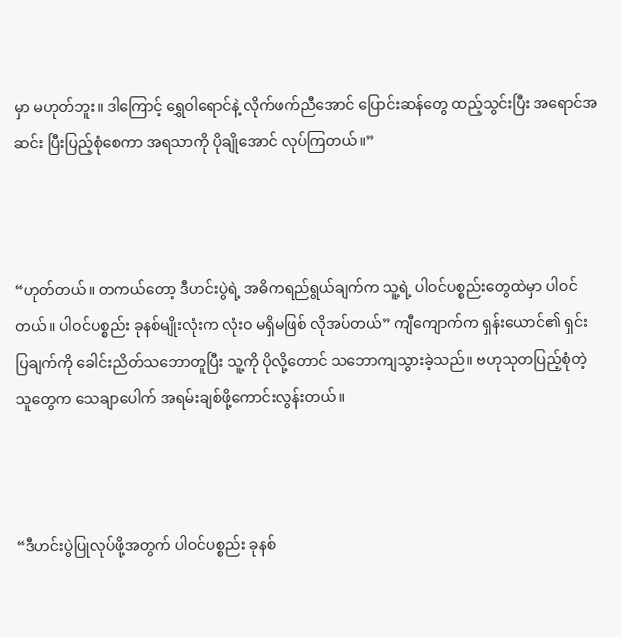မှာ မဟုတ်ဘူး။ ဒါကြောင့် ရွှေဝါရောင်နဲ့ လိုက်ဖက်ညီအောင် ပြောင်းဆန်တွေ ထည့်သွင်းပြီး အရောင်အဆင်း ပြီးပြည့်စုံစေကာ အရသာကို ပိုချိုအောင် လုပ်ကြတယ်။”



“ဟုတ်တယ်။ တကယ်တော့ ဒီဟင်းပွဲရဲ့ အဓိကရည်ရွယ်ချက်က သူ့ရဲ့ ပါဝင်ပစ္စည်းတွေထဲမှာ ပါဝင်တယ်။ ပါဝင်ပစ္စည်း ခုနစ်မျိုးလုံးက လုံးဝ မရှိမဖြစ် လိုအပ်တယ်” ကျီကျောက်က ရှန်းယောင်၏ ရှင်းပြချက်ကို ခေါင်းညိတ်သဘောတူပြီး သူ့ကို ပိုလို့တောင် သဘောကျသွားခဲ့သည်။ ဗဟုသုတပြည့်စုံတဲ့သူတွေက သေချာပေါက် အရမ်းချစ်ဖို့ကောင်းလွန်းတယ်။



“ဒီဟင်းပွဲပြုလုပ်ဖို့အတွက် ပါဝင်ပစ္စည်း ခုနစ်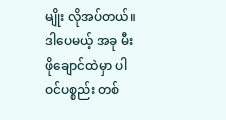မျိုး လိုအပ်တယ်။ ဒါပေမယ့် အခု မီးဖိုချောင်ထဲမှာ ပါဝင်ပစ္စည်း တစ်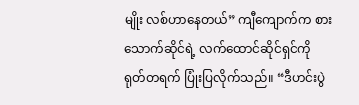မျိုး လစ်ဟာနေတယ်” ကျီကျောက်က စားသောက်ဆိုင်ရဲ့ လက်ထောင်ဆိုင်ရှင်ကို ရုတ်တရက် ပြုံးပြလိုက်သည်။ “ဒီဟင်းပွဲ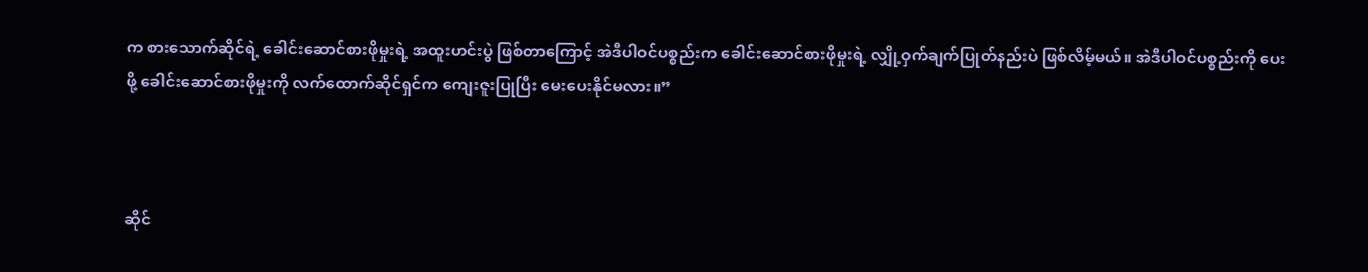က စားသောက်ဆိုင်ရဲ့ ခေါင်းဆောင်စားဖိုမှုးရဲ့ အထူးဟင်းပွဲ ဖြစ်တာကြောင့် အဲဒီပါဝင်ပစ္စည်းက ခေါင်းဆောင်စားဖိုမှုးရဲ့ လျှို့ဝှက်ချက်ပြုတ်နည်းပဲ ဖြစ်လိမ့်မယ်။ အဲဒီပါဝင်ပစ္စည်းကို ပေးဖို့ ခေါင်းဆောင်စားဖိုမှုးကို လက်ထောက်ဆိုင်ရှင်က ကျေးဇူးပြုပြီး မေးပေးနိုင်မလား။”



ဆိုင်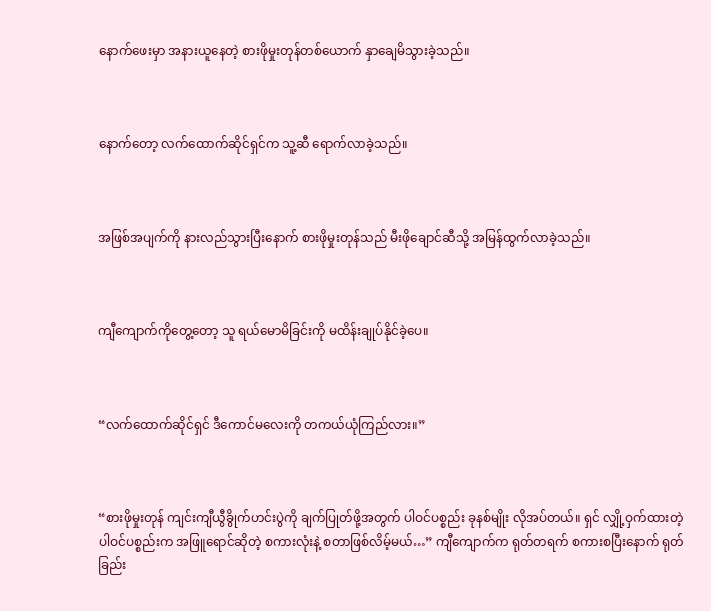နောက်ဖေးမှာ အနားယူနေတဲ့ စားဖိုမှုးတုန်တစ်ယောက် နှာချေမိသွားခဲ့သည်။



နောက်တော့ လက်ထောက်ဆိုင်ရှင်က သူ့ဆီ ရောက်လာခဲ့သည်။



အဖြစ်အပျက်ကို နားလည်သွားပြီးနောက် စားဖိုမှုးတုန်သည် မီးဖိုချောင်ဆီသို့ အမြန်ထွက်လာခဲ့သည်။



ကျီကျောက်ကိုတွေ့တော့ သူ ရယ်မောမိခြင်းကို မထိန်းချုပ်နိုင်ခဲ့ပေ။



“လက်ထောက်ဆိုင်ရှင် ဒီကောင်မလေးကို တကယ်ယုံကြည်လား။”



“စားဖိုမှုးတုန် ကျင်းကျီယွီခွိုက်ဟင်းပွဲကို ချက်ပြုတ်ဖို့အတွက် ပါဝင်ပစ္စည်း ခုနစ်မျိုး လိုအပ်တယ်။ ရှင် လျှို့ဝှက်ထားတဲ့ ပါဝင်ပစ္စည်းက အဖြူရောင်ဆိုတဲ့ စကားလုံးနဲ့ စတာဖြစ်လိမ့်မယ်…” ကျီကျောက်က ရုတ်တရက် စကားစပြီးနောက် ရုတ်ခြည်း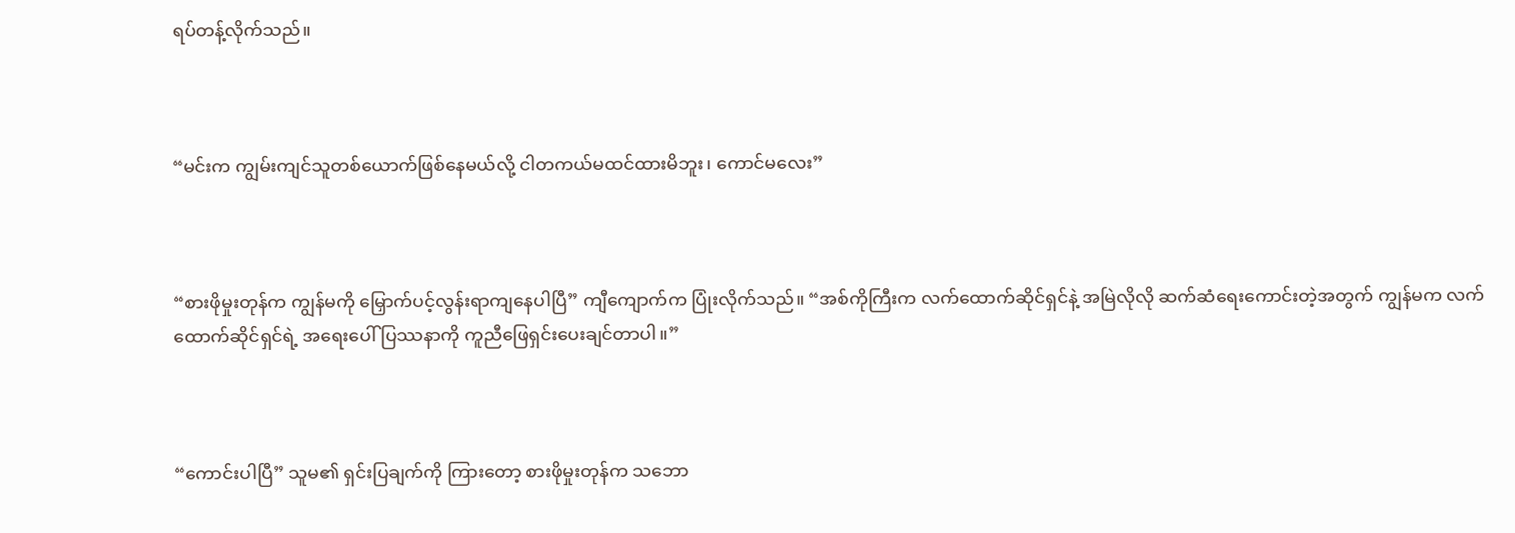ရပ်တန့်လိုက်သည်။



“မင်းက ကျွမ်းကျင်သူတစ်ယောက်ဖြစ်နေမယ်လို့ ငါတကယ်မထင်ထားမိဘူး၊ ကောင်မလေး”



“စားဖိုမှုးတုန်က ကျွန်မကို မြှောက်ပင့်လွန်းရာကျနေပါပြီ” ကျီကျောက်က ပြုံးလိုက်သည်။ “အစ်ကိုကြီးက လက်ထောက်ဆိုင်ရှင်နဲ့ အမြဲလိုလို ဆက်ဆံရေးကောင်းတဲ့အတွက် ကျွန်မက လက်ထောက်ဆိုင်ရှင်ရဲ့ အရေးပေါ်ပြဿနာကို ကူညီဖြေရှင်းပေးချင်တာပါ။”



“ကောင်းပါပြီ” သူမ၏ ရှင်းပြချက်ကို ကြားတော့ စားဖိုမှုးတုန်က သဘော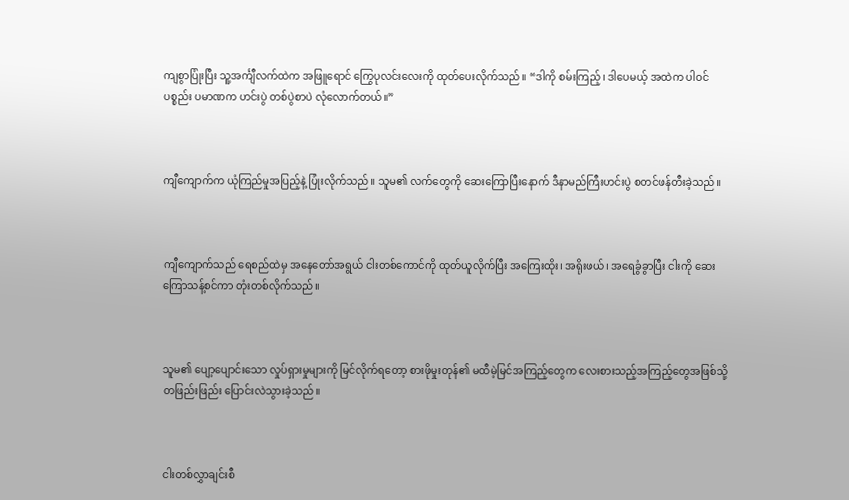ကျစွာပြုံးပြီး သူ့အင်္ကျီလက်ထဲက အဖြူရောင် ကြွေပုလင်းလေးကို ထုတ်ပေးလိုက်သည်။ “ဒါကို စမ်းကြည့်၊ ဒါပေမယ့် အထဲက ပါဝင်ပစ္စည်း ပမာဏက ဟင်းပွဲ တစ်ပွဲစာပဲ လုံလောက်တယ်။”



ကျီကျောက်က ယုံကြည်မှုအပြည့်နဲ့ ပြုံးလိုက်သည်။ သူမ၏ လက်တွေကို ဆေးကြောပြီးနောက် ဒီနာမည်ကြီးဟင်းပွဲ စတင်ဖန်တီးခဲ့သည်။



ကျီကျောက်သည် ရေစည်ထဲမှ အနေတော်အရွယ် ငါးတစ်ကောင်ကို ထုတ်ယူလိုက်ပြီး အကြေးထိုး၊ အရိုးဖယ်၊ အရေခွံခွာပြီး ငါးကို ဆေးကြောသန့်စင်ကာ တုံးတစ်လိုက်သည်။



သူမ၏ ပျော့ပျောင်းသော လှုပ်ရှားမှုများကို မြင်လိုက်ရတော့ စားဖိုမှုးတုန်၏ မထီမဲ့မြင်အကြည့်တွေက လေးစားသည့်အကြည့်တွေအဖြစ်သို့ တဖြည်းဖြည်း ပြောင်းလဲသွားခဲ့သည်။



ငါးတစ်လွှာချင်းစီ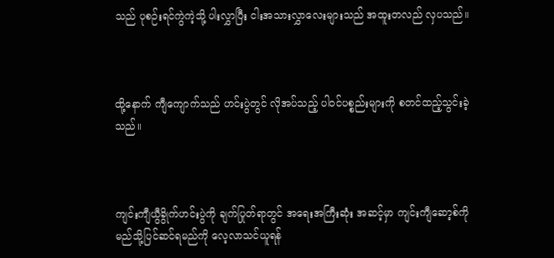သည် ပုစဉ်းရင်ကွဲကဲ့သို့ ပါးလွှာပြီး ငါးအသားလွှာလေးများသည် အထူးတလည် လှပသည်။



ထို့နောက် ကျီကျောက်သည် ဟင်းပွဲတွင် လိုအပ်သည့် ပါဝင်ပစ္စည်းများကို စတင်ထည့်သွင်းခဲ့သည်။



ကျင်းကျီယွီခွိုက်ဟင်းပွဲကို ချက်ပြုတ်ရာတွင် အရေးအကြီးဆုံး အဆင့်မှာ ကျင်းကျီဆော့စ်ကို မည်သို့ပြင်ဆင်ရမည်ကို လေ့လာသင်ယူရန်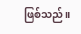ဖြစ်သည်။